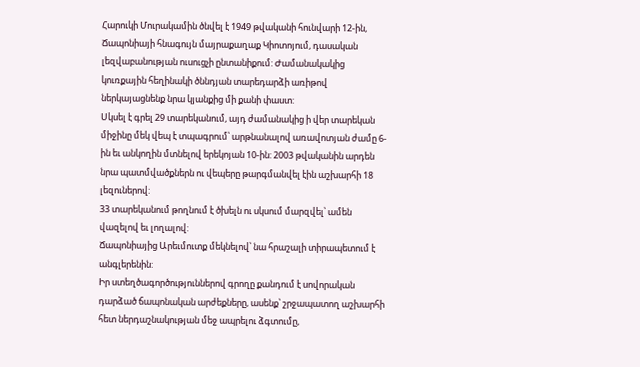Հարուկի Մուրակամին ծնվել է 1949 թվականի հունվարի 12-ին, Ճապոնիայի հնագույն մայրաքաղաք Կիոտոյում, դասական լեզվաբանության ուսուցչի ընտանիքում: Ժամանակակից կուռքային հեղինակի ծննդյան տարեդարձի առիթով ներկայացնենք նրա կյանքից մի քանի փաստ:
Սկսել է գրել 29 տարեկանում, այդ ժամանակից ի վեր տարեկան միջինը մեկ վեպ է տպագրում՝ արթնանալով առավոտյան ժամը 6-ին եւ անկողին մտնելով երեկոյան 10-ին: 2003 թվականին արդեն նրա պատմվածքներն ու վեպերը թարգմանվել էին աշխարհի 18 լեզուներով:
33 տարեկանում թողնում է ծխելն ու սկսում մարզվել՝ ամեն վազելով եւ լողալով:
Ճապոնիայից Արեւմուտք մեկնելով՝ նա հրաշալի տիրապետում է անգլերենին:
Իր ստեղծագործություններով գրողը քանդում է սովորական դարձած ճապոնական արժեքները, ասենք՝ շրջապատող աշխարհի հետ ներդաշնակության մեջ ապրելու ձգտումը,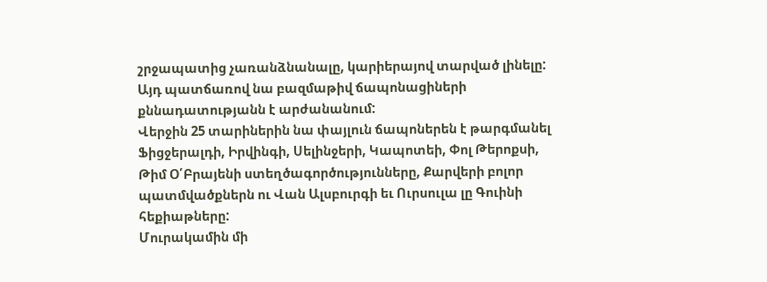շրջապատից չառանձնանալը, կարիերայով տարված լինելը: Այդ պատճառով նա բազմաթիվ ճապոնացիների քննադատությանն է արժանանում:
Վերջին 25 տարիներին նա փայլուն ճապոներեն է թարգմանել Ֆիցջերալդի, Իրվինգի, Սելինջերի, Կապոտեի, Փոլ Թերոքսի, Թիմ Օ՛Բրայենի ստեղծագործությունները, Քարվերի բոլոր պատմվածքներն ու Վան Ալսբուրգի եւ Ուրսուլա լը Գուինի հեքիաթները:
Մուրակամին մի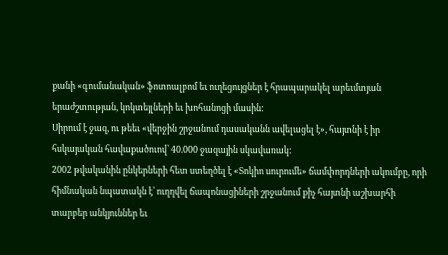քանի «գումանական» ֆոտոալբոմ եւ ուղեցույցներ է հրապարակել արեւմտյան երաժշտության, կոկտեյլների եւ խոհանոցի մասին:
Սիրում է ջազ, ու թեեւ «վերջին շրջանում դասականն ավելացել է», հայտնի է իր հսկայական հավաքածուով՝ 40.000 ջազային սկավառակ:
2002 թվականին ընկերների հետ ստեղծել է «Տոկիո սուրումե» ճամփորդների ակումբը, որի հիմնական նպատակն է՝ ուղղվել ճապոնացիների շրջանում քիչ հայտնի աշխարհի տարբեր անկյուններ եւ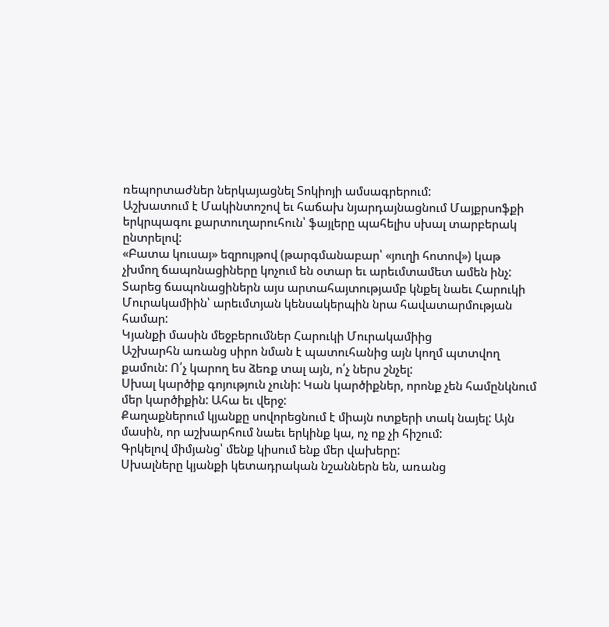ռեպորտաժներ ներկայացնել Տոկիոյի ամսագրերում:
Աշխատում է Մակինտոշով եւ հաճախ նյարդայնացնում Մայքրսոֆքի երկրպագու քարտուղարուհուն՝ ֆայլերը պահելիս սխալ տարբերակ ընտրելով:
«Բատա կուսայ» եզրույթով (թարգմանաբար՝ «յուղի հոտով») կաթ չխմող ճապոնացիները կոչում են օտար եւ արեւմտամետ ամեն ինչ: Տարեց ճապոնացիներն այս արտահայտությամբ կնքել նաեւ Հարուկի Մուրակամիին՝ արեւմտյան կենսակերպին նրա հավատարմության համար:
Կյանքի մասին մեջբերումներ Հարուկի Մուրակամիից
Աշխարհն առանց սիրո նման է պատուհանից այն կողմ պտտվող քամուն: Ո՛չ կարող ես ձեռք տալ այն, ո՛չ ներս շնչել:
Սխալ կարծիք գոյություն չունի: Կան կարծիքներ, որոնք չեն համընկնում մեր կարծիքին: Ահա եւ վերջ:
Քաղաքներում կյանքը սովորեցնում է միայն ոտքերի տակ նայել: Այն մասին, որ աշխարհում նաեւ երկինք կա, ոչ ոք չի հիշում:
Գրկելով միմյանց՝ մենք կիսում ենք մեր վախերը:
Սխալները կյանքի կետադրական նշաններն են, առանց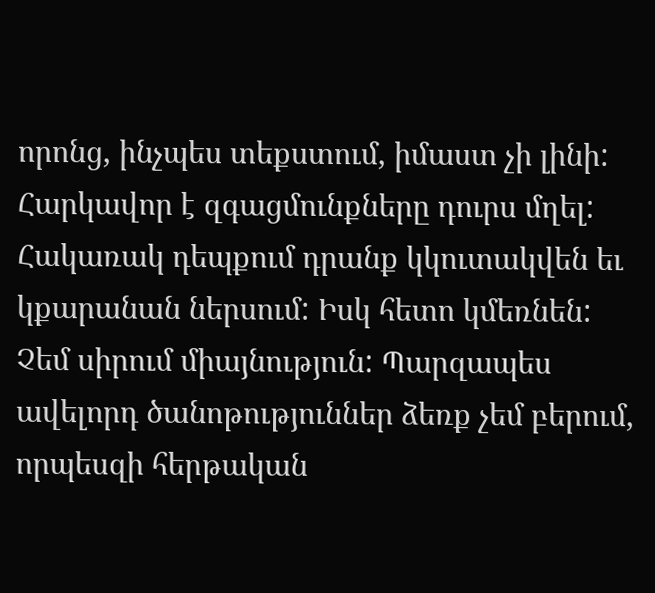որոնց, ինչպես տեքստում, իմաստ չի լինի:
Հարկավոր է զգացմունքները դուրս մղել: Հակառակ դեպքում դրանք կկուտակվեն եւ կքարանան ներսում: Իսկ հետո կմեռնեն:
Չեմ սիրում միայնություն: Պարզապես ավելորդ ծանոթություններ ձեռք չեմ բերում, որպեսզի հերթական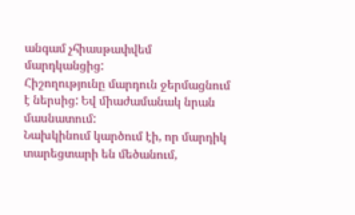անգամ չհիասթափվեմ մարդկանցից:
Հիշողությունը մարդուն ջերմացնում է ներսից: Եվ միաժամանակ նրան մասնատում:
Նախկինում կարծում էի, որ մարդիկ տարեցտարի են մեծանում,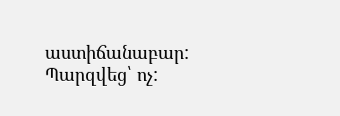աստիճանաբար: Պարզվեց՝ ոչ: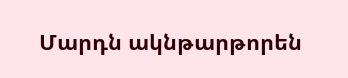Մարդն ակնթարթորեն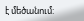է մեծանում: